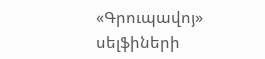«Գրուպավոյ» սելֆիների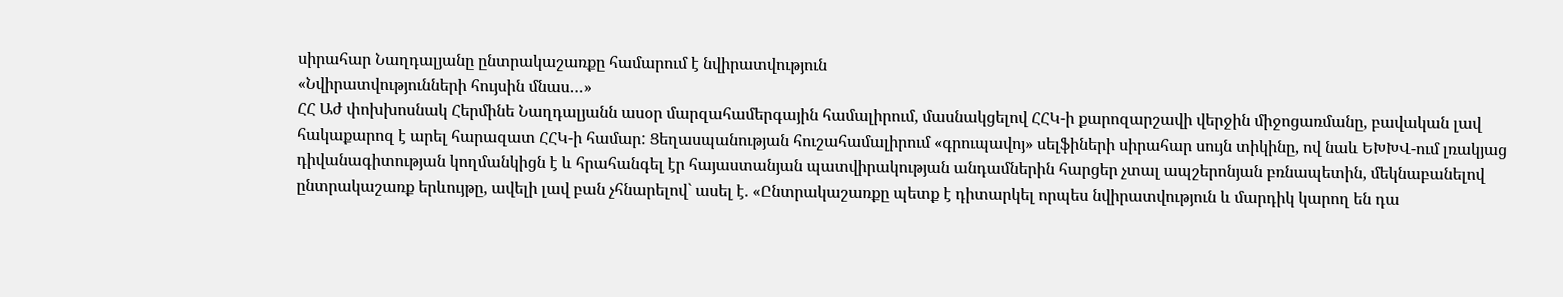սիրահար Նաղդալյանը ընտրակաշառքը համարում է նվիրատվություն
«Նվիրատվությունների հույսին մնաս…»
ՀՀ Աժ փոխխոսնակ Հերմինե Նաղդալյանն ասօր մարզահամերգային համալիրում, մասնակցելով ՀՀԿ-ի քարոզարշավի վերջին միջոցառմանը, բավական լավ հակաքարոզ է արել հարազատ ՀՀԿ-ի համար: Ցեղասպանության հուշահամալիրում «գրուպավոյ» սելֆիների սիրահար սույն տիկինը, ով նաև ԵԽԽՎ-ում լռակյաց դիվանագիտության կողմանկիցն է և հրահանգել էր հայաստանյան պատվիրակության անդամներին հարցեր չտալ ապշերոնյան բռնապետին, մեկնաբանելով ընտրակաշառք երևույթը, ավելի լավ բան չհնարելով` ասել է. «Ընտրակաշառքը պետք է դիտարկել որպես նվիրատվություն և մարդիկ կարող են դա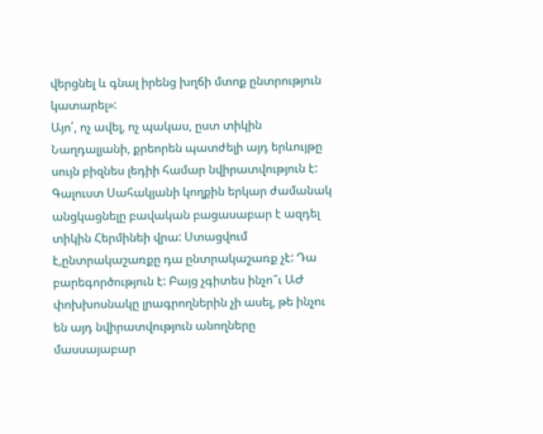վերցնել և գնալ իրենց խղճի մտոք ընտրություն կատարել»:
Այո՛, ոչ ավել, ոչ պակաս, ըստ տիկին Նաղդալյանի, քրեորեն պատժելի այդ երևույթը սույն բիզնես լեդիի համար նվիրատվություն է: Գալուստ Սահակյանի կողքին երկար ժամանակ անցկացնելը բավական բացասաբար է ազդել տիկին Հերմինեի վրա: Ստացվում է,ընտրակաշառքը դա ընտրակաշառք չէ: Դա բարեգործություն է: Բայց չգիտես ինչո՞ւ ԱԺ փոխխոսնակը լրագրողներին չի ասել, թե ինչու են այդ նվիրատվություն անողները մասսայաբար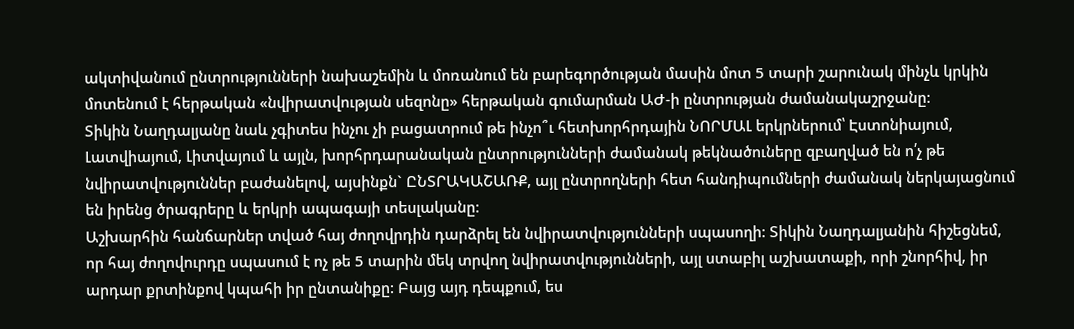ակտիվանում ընտրությունների նախաշեմին և մոռանում են բարեգործության մասին մոտ 5 տարի շարունակ մինչև կրկին մոտենում է հերթական «նվիրատվության սեզոնը» հերթական գումարման ԱԺ-ի ընտրության ժամանակաշրջանը:
Տիկին Նաղդալյանը նաև չգիտես ինչու չի բացատրում թե ինչո՞ւ հետխորհրդային ՆՈՐՄԱԼ երկրներում՝ Էստոնիայում, Լատվիայում, Լիտվայում և այլն, խորհրդարանական ընտրությունների ժամանակ թեկնածուները զբաղված են ո՛չ թե նվիրատվություններ բաժանելով, այսինքն` ԸՆՏՐԱԿԱՇԱՌՔ, այլ ընտրողների հետ հանդիպումների ժամանակ ներկայացնում են իրենց ծրագրերը և երկրի ապագայի տեսլականը:
Աշխարհին հանճարներ տված հայ ժողովրդին դարձրել են նվիրատվությունների սպասողի: Տիկին Նաղդալյանին հիշեցնեմ, որ հայ ժողովուրդը սպասում է ոչ թե 5 տարին մեկ տրվող նվիրատվությունների, այլ ստաբիլ աշխատաքի, որի շնորհիվ, իր արդար քրտինքով կպահի իր ընտանիքը: Բայց այդ դեպքում, ես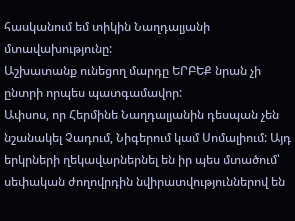հասկանում եմ տիկին Նաղդալյանի մտավախությունը:
Աշխատանք ունեցող մարդը ԵՐԲԵՔ նրան չի ընտրի որպես պատգամավոր:
Ափսոս, որ Հերմինե Նաղդալյանին դեսպան չեն նշանակել Չադում, Նիգերում կամ Սոմալիում: Այդ երկրների ղեկավարներնել են իր պես մտածում՝ սեփական ժողովրդին նվիրատվություններով են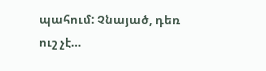պահում: Չնայած, դեռ ուշ չէ…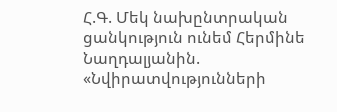Հ.Գ. Մեկ նախընտրական ցանկություն ունեմ Հերմինե Նաղդալյանին. «Նվիրատվությունների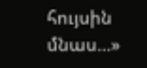հույսին մնաս…»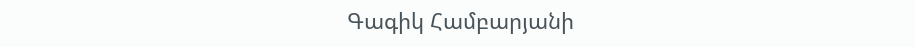Գագիկ Համբարյանի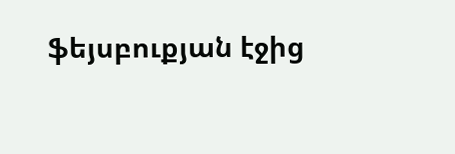ֆեյսբուքյան էջից